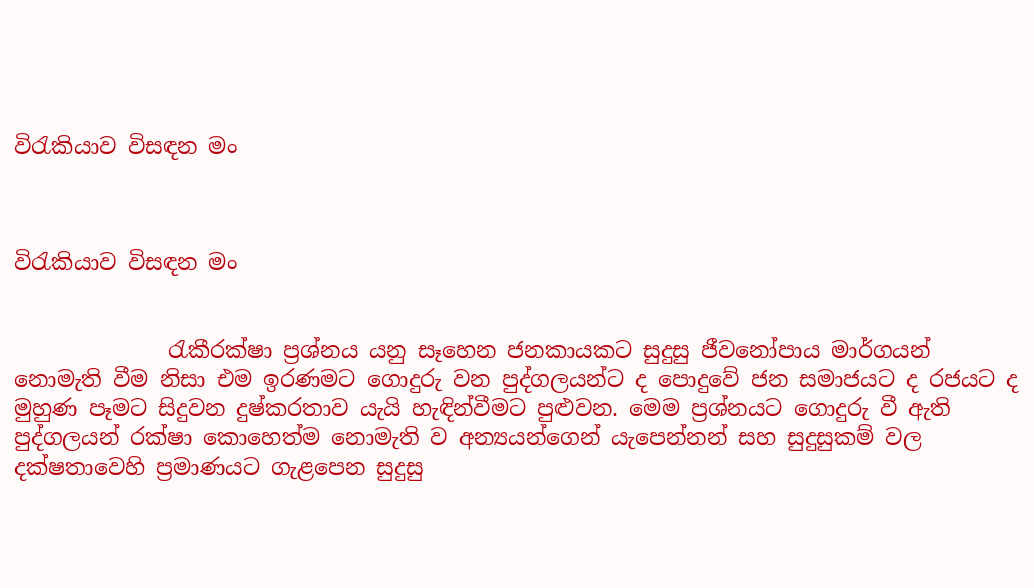විරැකියාව විසඳන මං



විරැකියාව විසඳන මං


              රැකීරක්ෂා ප්‍රශ්නය යනු සෑහෙන ජනකායකට සුදුසු ජීවනෝපාය මාර්ගයන්  නොමැති වීම නිසා එම ඉරණමට ගොදුරු වන පුද්ගලයන්ට ද පොදුවේ ජන සමාජයට ද රජයට ද  මුහුණ පෑමට සිදුවන දුෂ්කරතාව යැයි හැඳින්වීමට පුළුවන. මෙම ප්‍රශ්නයට ගොදුරු වී ඇති පුද්ගලයන් රක්ෂා කොහෙත්ම නොමැති ව අන්‍යයන්ගෙන් යැපෙන්නන් සහ සුදුසුකම් වල දක්ෂතාවෙහි ප්‍රමාණයට ගැළපෙන සුදුසු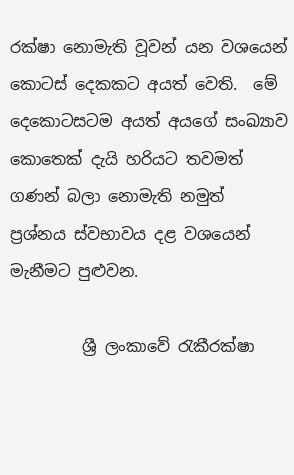රක්ෂා නොමැති වූවන් යන වශයෙන් කොටස් දෙකකට අයත් වෙති.  මේ දෙකොටසටම අයත් අයගේ සංඛ්‍යාව කොතෙක් දැයි හරියට තවමත් ගණන් බලා නොමැති නමුත් ප්‍රශ්නය ස්වභාවය දළ වශයෙන් මැනීමට පුළුවන.

         ශ්‍රී ලංකාවේ රැකීරක්ෂා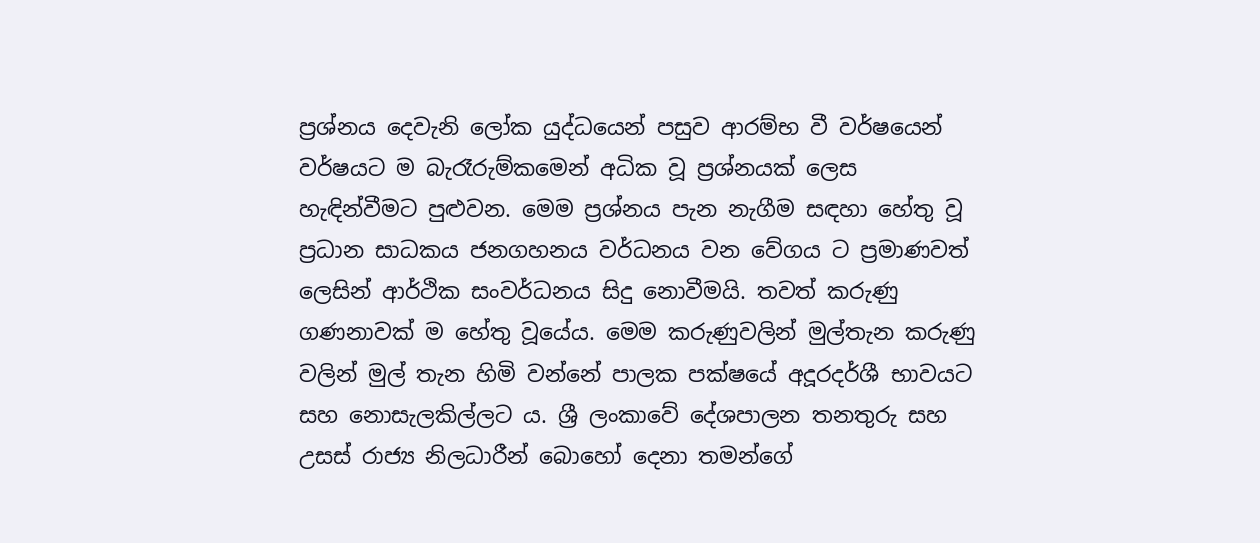ප්‍රශ්නය දෙවැනි ලෝක යුද්ධයෙන් පසුව ආරම්භ වී වර්ෂයෙන් වර්ෂයට ම බැරෑරුම්කමෙන් අධික වූ ප්‍රශ්නයක් ලෙස හැඳින්වීමට පුළුවන. මෙම ප්‍රශ්නය පැන නැගීම සඳහා හේතු වූ ප්‍රධාන සාධකය ජනගහනය වර්ධනය වන වේගය ට ප්‍රමාණවත් ලෙසින් ආර්ථික සංවර්ධනය සිදු නොවීමයි. තවත් කරුණු ගණනාවක් ම හේතු වූයේය. මෙම කරුණුවලින් මුල්තැන කරුණු වලින් මුල් තැන හිමි වන්නේ පාලක පක්ෂයේ අදූරදර්ශී භාවයට සහ නොසැලකිල්ලට ය. ශ්‍රී ලංකාවේ දේශපාලන තනතුරු සහ උසස් රාජ්‍ය නිලධාරීන් බොහෝ දෙනා තමන්ගේ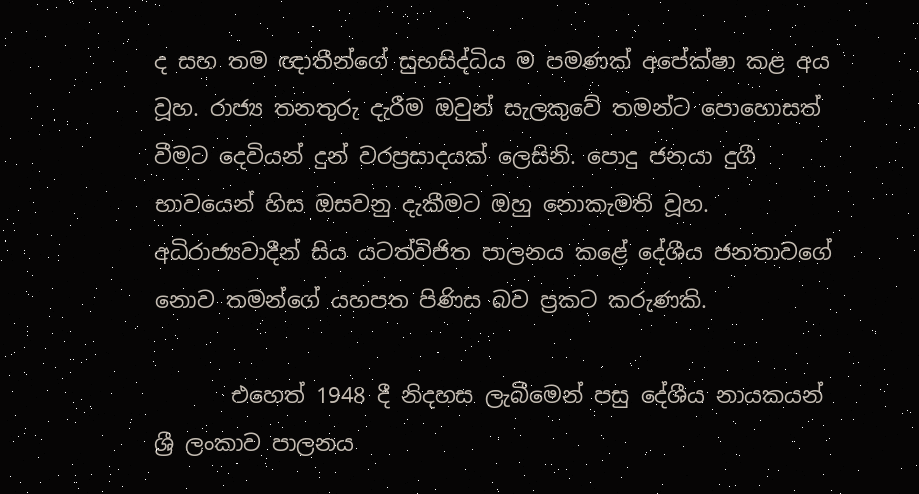ද සහ තම ඥාතීන්ගේ සුභසිද්ධිය ම පමණක් අපේක්ෂා කළ අය වූහ. රාජ්‍ය තනතුරු දැරීම ඔවුන් සැලකුවේ තමන්ට පොහොසත් වීමට දෙවියන් දුන් වරප්‍රසාදයක් ලෙසිනි. පොදු ජනයා දුගී භාවයෙන් හිස ඔසවනු දැකීමට ඔහු නොකැමති වූහ. අධිරාජ්‍යවාදීන් සිය යටත්විජිත පාලනය කළේ දේශීය ජනතාවගේ නොව තමන්ගේ යහපත පිණිස බව ප්‍රකට කරුණකි.

       එහෙත් 1948 දී නිදහස ලැබීමෙන් පසු දේශීය නායකයන් ශ්‍රී ලංකාව පාලනය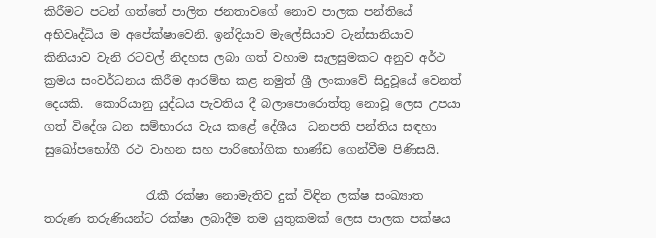කිරීමට පටන් ගත්තේ පාලිත ජනතාවගේ නොව පාලක පන්තියේ අභිවෘද්ධිය ම අපේක්ෂාවෙනි. ඉන්දියාව මැලේසියාව ටැන්සානියාව කිනියාව වැනි රටවල් නිදහස ලබා ගත් වහාම සැලසුමකට අනුව අර්ථ ක්‍රමය සංවර්ධනය කිරීම ආරම්භ කළ නමුත් ශ්‍රී ලංකාවේ සිදුවූයේ වෙනත් දෙයකි.  කොරියානු යුද්ධය පැවතිය දී බලාපොරොත්තු නොවූ ලෙස උපයා ගත් විදේශ ධන සම්භාරය වැය කළේ දේශීය  ධනපති පන්තිය සඳහා සුඛෝපභෝගී රථ වාහන සහ පාරිභෝගික භාණ්ඩ ගෙන්වීම පිණිසයි.

                 රැකී රක්ෂා නොමැතිව දුක් විඳින ලක්ෂ සංඛ්‍යාත තරුණ තරුණියන්ට රක්ෂා ලබාදීම තම යුතුකමක් ලෙස පාලක පක්ෂය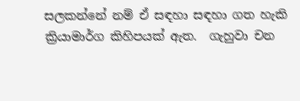සලකන්නේ නම් ඒ සඳහා සඳහා ගත හැකි ක්‍රියාමාර්ග කිහිපයක් ඇත.  ගැහුවා චන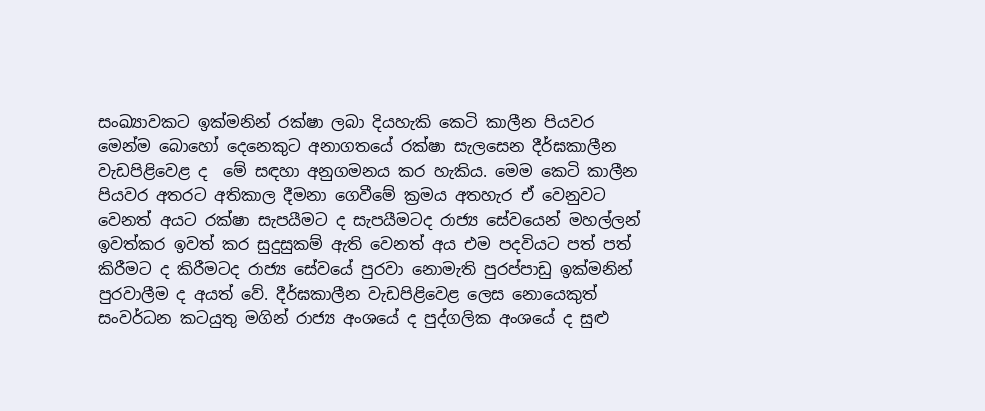සංඛ්‍යාවකට ඉක්මනින් රක්ෂා ලබා දියහැකි කෙටි කාලීන පියවර මෙන්ම බොහෝ දෙනෙකුට අනාගතයේ රක්ෂා සැලසෙන දීර්ඝකාලීන වැඩපිළිවෙළ ද  මේ සඳහා අනුගමනය කර හැකිය. මෙම කෙටි කාලීන පියවර අතරට අතිකාල දීමනා ගෙවීමේ ක්‍රමය අතහැර ඒ වෙනුවට වෙනත් අයට රක්ෂා සැපයීමට ද සැපයීමටද රාජ්‍ය සේවයෙන් මහල්ලන් ඉවත්කර ඉවත් කර සුදුසුකම් ඇති වෙනත් අය එම පදවියට පත් පත් කිරීමට ද කිරීමටද රාජ්‍ය සේවයේ පුරවා නොමැති පුරප්පාඩු ඉක්මනින් පුරවාලීම ද අයත් වේ. දීර්ඝකාලීන වැඩපිළිවෙළ ලෙස නොයෙකුත් සංවර්ධන කටයුතු මගින් රාජ්‍ය අංශයේ ද පුද්ගලික අංශයේ ද සුළු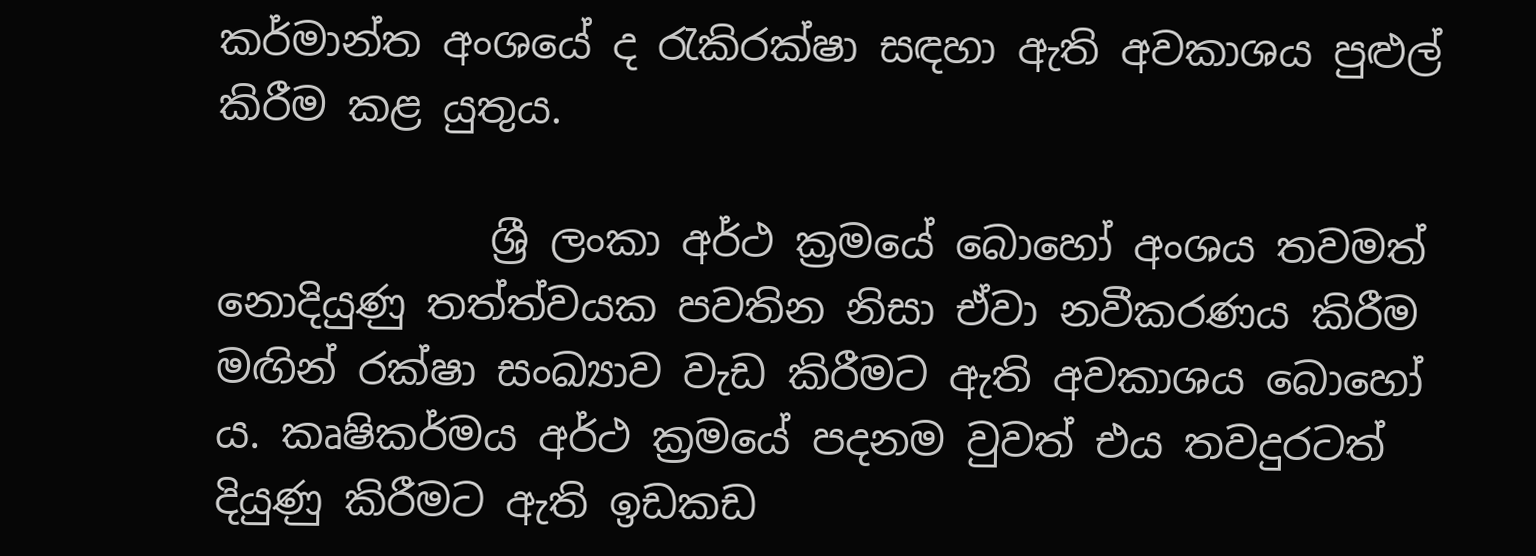කර්මාන්ත අංශයේ ද රැකිරක්ෂා සඳහා ඇති අවකාශය පුළුල් කිරීම කළ යුතුය.

             ශ්‍රී ලංකා අර්ථ ක්‍රමයේ බොහෝ අංශය තවමත් නොදියුණු තත්ත්වයක පවතින නිසා ඒවා නවීකරණය කිරීම මඟින් රක්ෂා සංඛ්‍යාව වැඩ කිරීමට ඇති අවකාශය බොහෝ ය. කෘෂිකර්මය අර්ථ ක්‍රමයේ පදනම වුවත් එය තවදුරටත් දියුණු කිරීමට ඇති ඉඩකඩ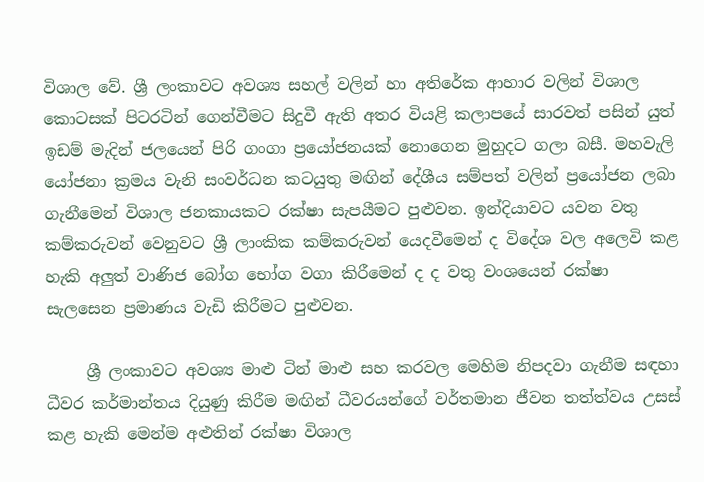විශාල වේ. ශ්‍රී ලංකාවට අවශ්‍ය සහල් වලින් හා අතිරේක ආහාර වලින් විශාල කොටසක් පිටරටින් ගෙන්වීමට සිදුවී ඇති අතර වියළි කලාපයේ සාරවත් පසින් යුත්  ඉඩම් මැදින් ජලයෙන් පිරි ගංගා ප්‍රයෝජනයක් නොගෙන මුහුදට ගලා බසී. මහවැලි යෝජනා ක්‍රමය වැනි සංවර්ධන කටයුතු මඟින් දේශීය සම්පත් වලින් ප්‍රයෝජන ලබා ගැනීමෙන් විශාල ජනකායකට රක්ෂා සැපයීමට පුළුවන. ඉන්දියාවට යවන වතු කම්කරුවන් වෙනුවට ශ්‍රී ලාංකික කම්කරුවන් යෙදවීමෙන් ද විදේශ වල අලෙවි කළ හැකි අලුත් වාණිජ බෝග භෝග වගා කිරීමෙන් ද ද වතු වංශයෙන් රක්ෂා සැලසෙන ප්‍රමාණය වැඩි කිරීමට පුළුවන.

     ශ්‍රී ලංකාවට අවශ්‍ය මාළු ටින් මාළු සහ කරවල මෙහිම නිපදවා ගැනීම සඳහා ධීවර කර්මාන්තය දියුණු කිරීම මඟින් ධීවරයන්ගේ වර්තමාන ජීවන තත්ත්වය උසස් කළ හැකි මෙන්ම අළුතින් රක්ෂා විශාල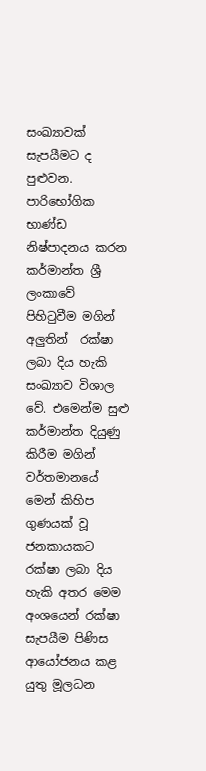සංඛ්‍යාවක් සැපයීමට ද පුළුවන. පාරිභෝගික භාණ්ඩ නිෂ්පාදනය කරන කර්මාන්ත ශ්‍රී ලංකාවේ පිහිටුවීම මගින් අලුතින්  රක්ෂා ලබා දිය හැකි සංඛ්‍යාව විශාල වේ. එමෙන්ම සුළු කර්මාන්ත දියුණු කිරීම මගින් වර්තමානයේ මෙන් කිහිප ගුණයක් වූ ජනකායකට රක්ෂා ලබා දිය හැකි අතර මෙම අංශයෙන් රක්ෂා සැපයීම පිණිස ආයෝජනය කළ යුතු මූලධන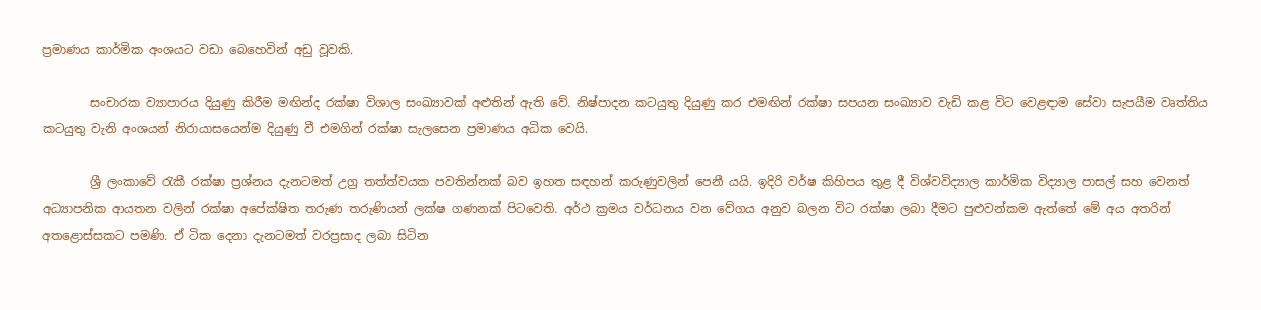ප්‍රමාණය කාර්මික අංශයට වඩා බෙහෙවින් අඩු වූවකි.

        සංචාරක ව්‍යාපාරය දියුණු කිරීම මඟින්ද රක්ෂා විශාල සංඛ්‍යාවක් අළුතින් ඇති වේ. නිෂ්පාදන කටයුතු දියුණු කර එමඟින් රක්ෂා සපයන සංඛ්‍යාව වැඩි කළ විට වෙළඳාම සේවා සැපයීම වෘත්තිය කටයුතු වැනි අංශයන් නිරායාසයෙන්ම දියුණු වී එමගින් රක්ෂා සැලසෙන ප්‍රමාණය අධික වෙයි.

        ශ්‍රී ලංකාවේ රැකී රක්ෂා ප්‍රශ්නය දැනටමත් උග්‍ර තත්ත්වයක පවතින්නක් බව ඉහත සඳහන් කරුණුවලින් පෙනී යයි. ඉදිරි වර්ෂ කිහිපය තුළ දී විශ්වවිද්‍යාල කාර්මික විද්‍යාල පාසල් සහ වෙනත් අධ්‍යාපනික ආයතන වලින් රක්ෂා අපේක්ෂිත තරුණ තරුණියන් ලක්ෂ ගණනක් පිටවෙති. අර්ථ ක්‍රමය වර්ධනය වන වේගය අනුව බලන විට රක්ෂා ලබා දීමට පුළුවන්කම ඇත්තේ මේ අය අතරින් අතළොස්සකට පමණි. ඒ ටික දෙනා දැනටමත් වරප්‍රසාද ලබා සිටින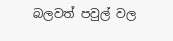බලවත් පවුල් වල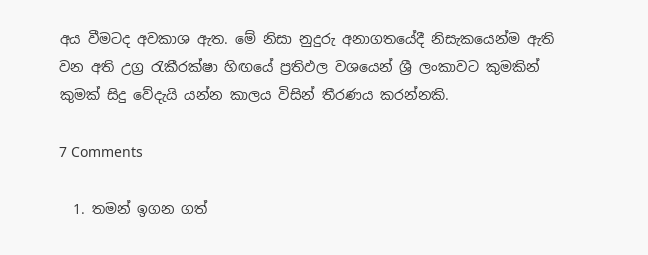අය වීමටද අවකාශ ඇත. මේ නිසා නුදුරු අනාගතයේදී නිසැකයෙන්ම ඇති වන අති උග්‍ර රැකීරක්ෂා හිඟයේ ප්‍රතිඵල වශයෙන් ශ්‍රී ලංකාවට කුමකින් කුමක් සිදු වේදැයි යන්න කාලය විසින් තීරණය කරන්නකි.

7 Comments

  1. තමන් ඉගන ගත්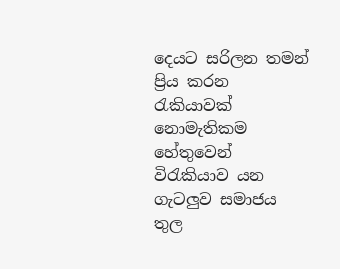දෙයට සරිලන තමන් ප්‍රිය කරන රැකියාවක් නොමැතිකම හේතුවෙන් විරැකියාව යන ගැටලුව සමාජය තුල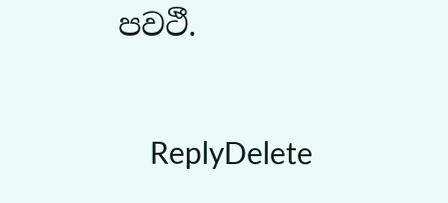පවථී.

    ReplyDelete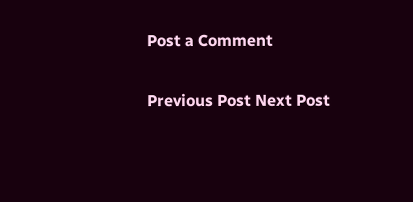Post a Comment

Previous Post Next Post